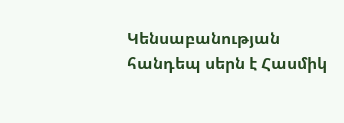Կենսաբանության հանդեպ սերն է Հասմիկ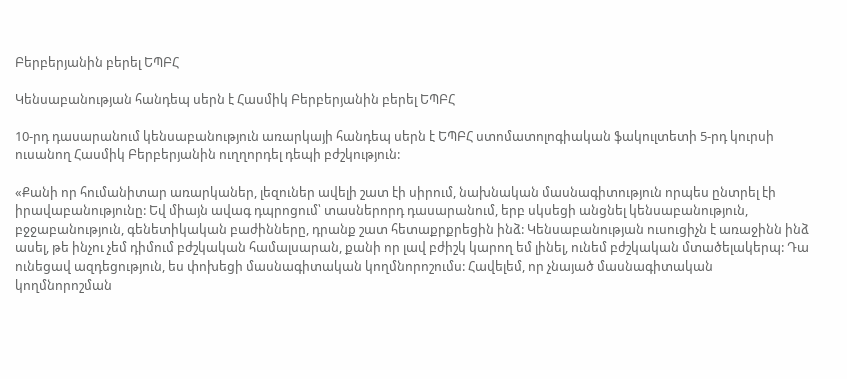Բերբերյանին բերել ԵՊԲՀ

Կենսաբանության հանդեպ սերն է Հասմիկ Բերբերյանին բերել ԵՊԲՀ

10-րդ դասարանում կենսաբանություն առարկայի հանդեպ սերն է ԵՊԲՀ ստոմատոլոգիական ֆակուլտետի 5-րդ կուրսի ուսանող Հասմիկ Բերբերյանին ուղղորդել դեպի բժշկություն:

«Քանի որ հումանիտար առարկաներ, լեզուներ ավելի շատ էի սիրում, նախնական մասնագիտություն որպես ընտրել էի իրավաբանությունը: Եվ միայն ավագ դպրոցում՝ տասներորդ դասարանում, երբ սկսեցի անցնել կենսաբանություն, բջջաբանություն, գենետիկական բաժինները, դրանք շատ հետաքրքրեցին ինձ: Կենսաբանության ուսուցիչն է առաջինն ինձ ասել, թե ինչու չեմ դիմում բժշկական համալսարան, քանի որ լավ բժիշկ կարող եմ լինել, ունեմ բժշկական մտածելակերպ: Դա ունեցավ ազդեցություն, ես փոխեցի մասնագիտական կողմնորոշումս: Հավելեմ, որ չնայած մասնագիտական կողմնորոշման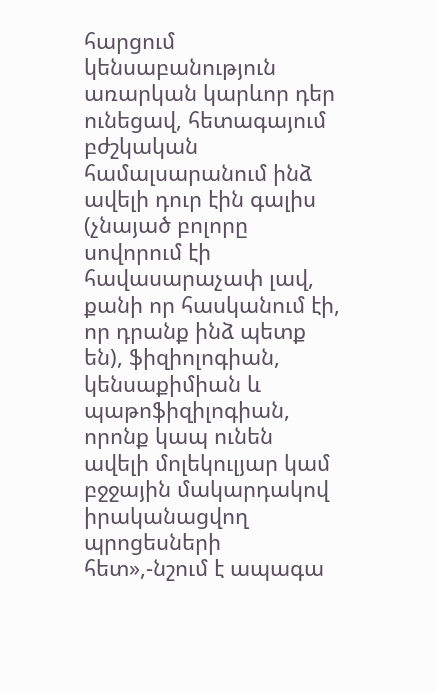հարցում կենսաբանություն առարկան կարևոր դեր ունեցավ, հետագայում բժշկական համալսարանում ինձ ավելի դուր էին գալիս (չնայած բոլորը սովորում էի հավասարաչափ լավ, քանի որ հասկանում էի, որ դրանք ինձ պետք են), ֆիզիոլոգիան, կենսաքիմիան և պաթոֆիզիլոգիան, որոնք կապ ունեն ավելի մոլեկուլյար կամ բջջային մակարդակով իրականացվող պրոցեսների հետ»,-նշում է ապագա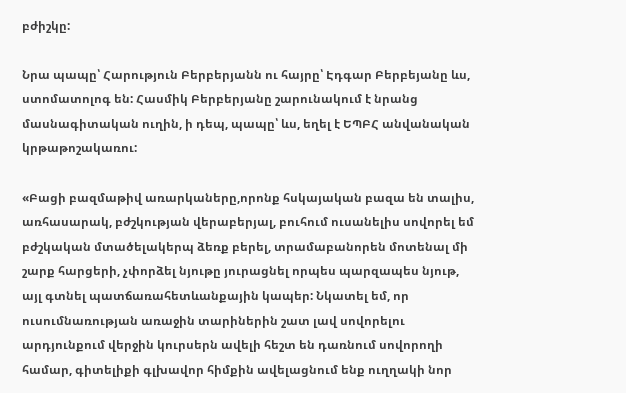բժիշկը:

Նրա պապը՝ Հարություն Բերբերյանն ու հայրը՝ Էդգար Բերբեյանը ևս, ստոմատոլոգ են: Հասմիկ Բերբերյանը շարունակում է նրանց մասնագիտական ուղին, ի դեպ, պապը՝ ևս, եղել է ԵՊԲՀ անվանական կրթաթոշակառու:

«Բացի բազմաթիվ առարկաները,որոնք հսկայական բազա են տալիս, առհասարակ, բժշկության վերաբերյալ, բուհում ուսանելիս սովորել եմ բժշկական մտածելակերպ ձեռք բերել, տրամաբանորեն մոտենալ մի շարք հարցերի, չփորձել նյութը յուրացնել որպես պարզապես նյութ, այլ գտնել պատճառահետևանքային կապեր: Նկատել եմ, որ ուսումնառության առաջին տարիներին շատ լավ սովորելու արդյունքում վերջին կուրսերն ավելի հեշտ են դառնում սովորողի համար, գիտելիքի գլխավոր հիմքին ավելացնում ենք ուղղակի նոր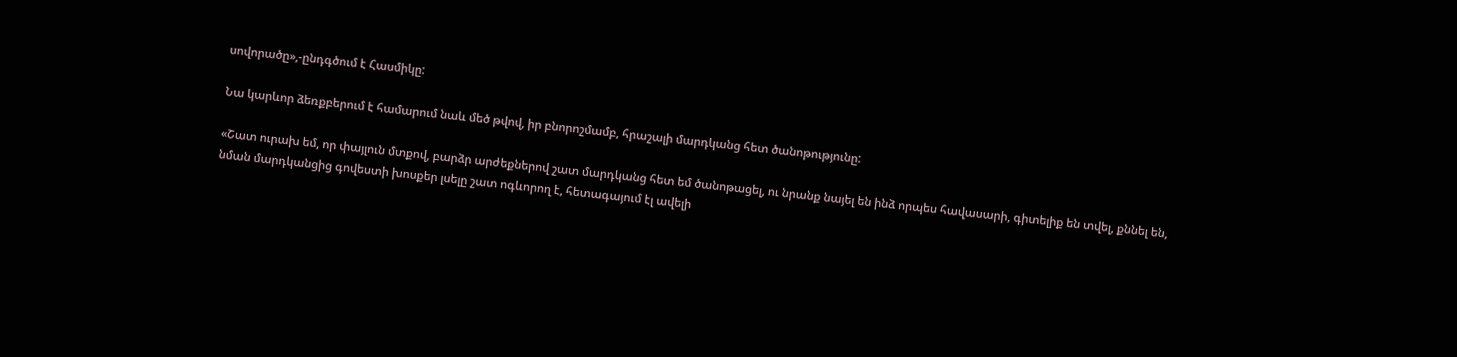սովորածը»,-ընդգծում է Հասմիկը:

Նա կարևոր ձեռքբերում է համարում նաև մեծ թվով, իր բնորոշմամբ, հրաշալի մարդկանց հետ ծանոթությունը:

«Շատ ուրախ եմ, որ փայլուն մտքով, բարձր արժեքներով շատ մարդկանց հետ եմ ծանոթացել, ու նրանք նայել են ինձ որպես հավասարի, գիտելիք են տվել, քննել են, նման մարդկանցից գովեստի խոսքեր լսելը շատ ոգևորող է, հետագայում էլ ավելի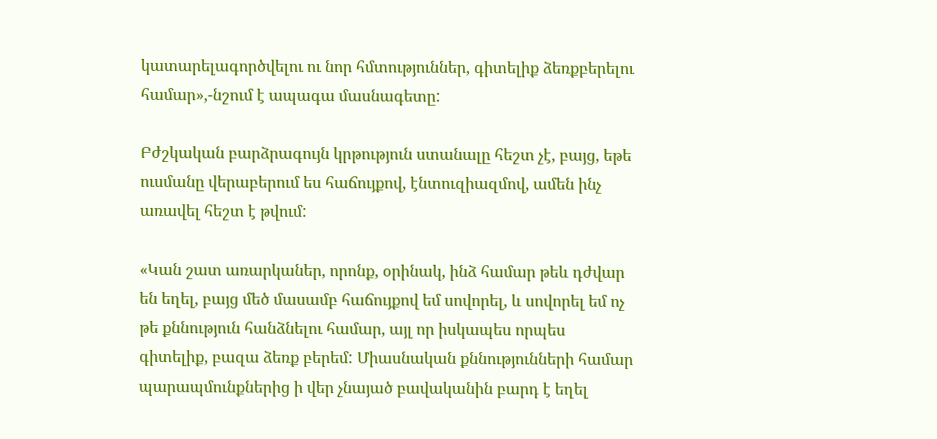կատարելագործվելու ու նոր հմտություններ, գիտելիք ձեռքբերելու համար»,-նշում է ապագա մասնագետը:

Բժշկական բարձրագույն կրթություն ստանալը հեշտ չէ, բայց, եթե ուսմանը վերաբերում ես հաճույքով, էնտուզիազմով, ամեն ինչ առավել հեշտ է թվում:

«Կան շատ առարկաներ, որոնք, օրինակ, ինձ համար թեև դժվար են եղել, բայց մեծ մասամբ հաճույքով եմ սովորել, և սովորել եմ ոչ թե քննություն հանձնելու համար, այլ որ իսկապես որպես գիտելիք, բազա ձեռք բերեմ: Միասնական քննությունների համար պարապմունքներից ի վեր չնայած բավականին բարդ է եղել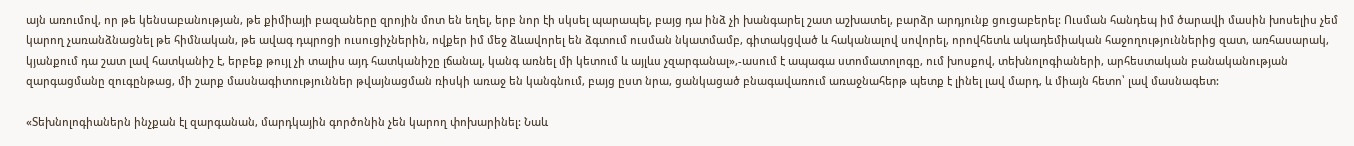այն առումով, որ թե կենսաբանության, թե քիմիայի բազաները զրոյին մոտ են եղել, երբ նոր էի սկսել պարապել, բայց դա ինձ չի խանգարել շատ աշխատել, բարձր արդյունք ցուցաբերել: Ուսման հանդեպ իմ ծարավի մասին խոսելիս չեմ կարող չառանձնացնել թե հիմնական, թե ավագ դպրոցի ուսուցիչներին, ովքեր իմ մեջ ձևավորել են ձգտում ուսման նկատմամբ, գիտակցված և հականալով սովորել, որովհետև ակադեմիական հաջողություններից զատ, առհասարակ, կյանքում դա շատ լավ հատկանիշ է, երբեք թույլ չի տալիս այդ հատկանիշը լճանալ, կանգ առնել մի կետում և այլևս չզարգանալ»,-ասում է ապագա ստոմատոլոգը, ում խոսքով, տեխնոլոգիաների, արհեստական բանականության զարգացմանը զուգընթաց, մի շարք մասնագիտություններ թվայնացման ռիսկի առաջ են կանգնում, բայց ըստ նրա, ցանկացած բնագավառում առաջնահերթ պետք է լինել լավ մարդ, և միայն հետո՝ լավ մասնագետ:

«Տեխնոլոգիաներն ինչքան էլ զարգանան, մարդկային գործոնին չեն կարող փոխարինել: Նաև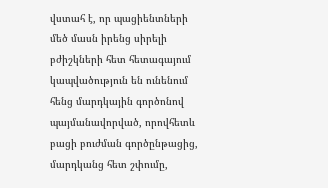վստահ է, որ պացիենտների մեծ մասն իրենց սիրելի բժիշկների հետ հետագայում կապվածություն են ունենում հենց մարդկային գործոնով պայմանավորված, որովհետև բացի բուժման գործընթացից, մարդկանց հետ շփումը,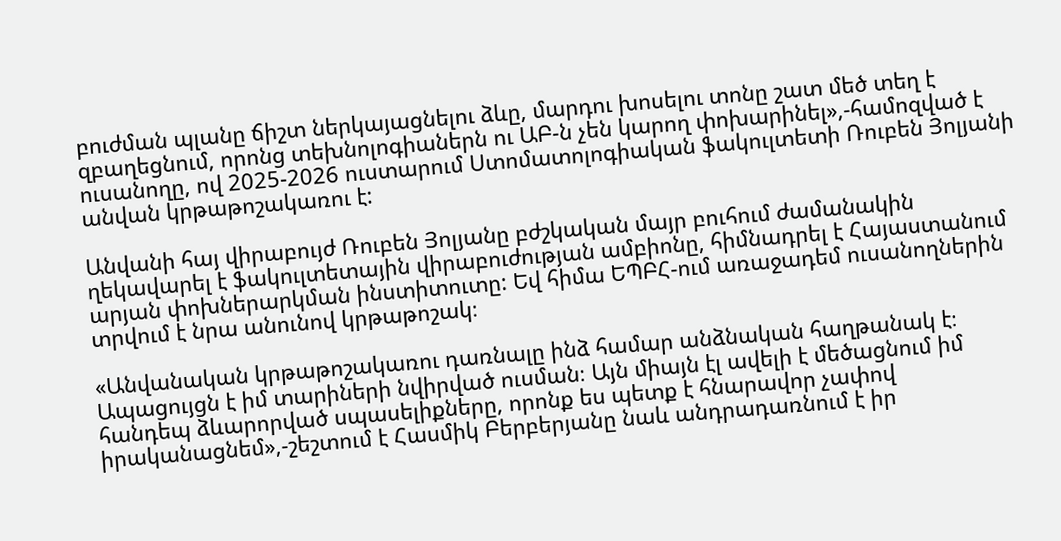բուժման պլանը ճիշտ ներկայացնելու ձևը, մարդու խոսելու տոնը շատ մեծ տեղ է զբաղեցնում, որոնց տեխնոլոգիաներն ու ԱԲ-ն չեն կարող փոխարինել»,-համոզված է ուսանողը, ով 2025-2026 ուստարում Ստոմատոլոգիական ֆակուլտետի Ռուբեն Յոլյանի անվան կրթաթոշակառու է:

Անվանի հայ վիրաբույժ Ռուբեն Յոլյանը բժշկական մայր բուհում ժամանակին ղեկավարել է ֆակուլտետային վիրաբուժության ամբիոնը, հիմնադրել է Հայաստանում արյան փոխներարկման ինստիտուտը: Եվ հիմա ԵՊԲՀ-ում առաջադեմ ուսանողներին տրվում է նրա անունով կրթաթոշակ։

«Անվանական կրթաթոշակառու դառնալը ինձ համար անձնական հաղթանակ է։ Ապացույցն է իմ տարիների նվիրված ուսման։ Այն միայն էլ ավելի է մեծացնում իմ հանդեպ ձևարորված սպասելիքները, որոնք ես պետք է հնարավոր չափով իրականացնեմ»,-շեշտում է Հասմիկ Բերբերյանը նաև անդրադառնում է իր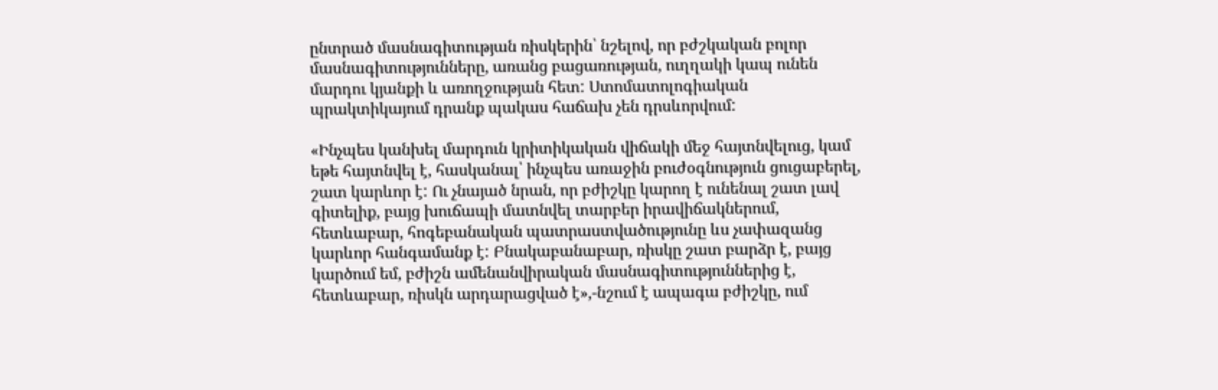ընտրած մասնագիտության ռիսկերին՝ նշելով, որ բժշկական բոլոր մասնագիտությունները, առանց բացառության, ուղղակի կապ ունեն մարդու կյանքի և առողջության հետ: Ստոմատոլոգիական պրակտիկայում դրանք պակաս հաճախ չեն դրսևորվում:

«Ինչպես կանխել մարդուն կրիտիկական վիճակի մեջ հայտնվելուց, կամ եթե հայտնվել է, հասկանալ՝ ինչպես առաջին բուժօգնություն ցուցաբերել, շատ կարևոր է: Ու չնայած նրան, որ բժիշկը կարող է ունենալ շատ լավ գիտելիք, բայց խուճապի մատնվել տարբեր իրավիճակներում, հետևաբար, հոգեբանական պատրաստվածությունը ևս չափազանց կարևոր հանգամանք է: Բնակաբանաբար, ռիսկը շատ բարձր է, բայց կարծում եմ, բժիշն ամենանվիրական մասնագիտություններից է, հետևաբար, ռիսկն արդարացված է»,-նշում է ապագա բժիշկը, ում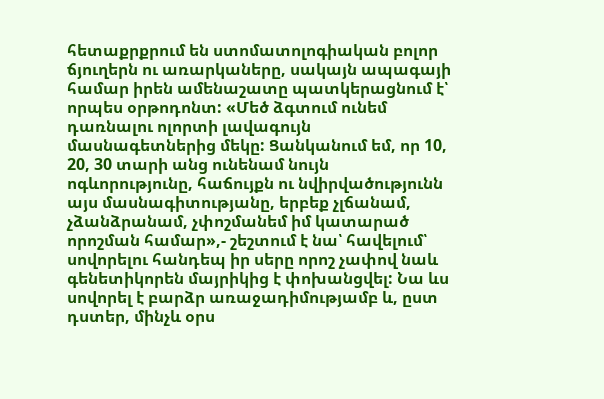հետաքրքրում են ստոմատոլոգիական բոլոր ճյուղերն ու առարկաները, սակայն ապագայի համար իրեն ամենաշատը պատկերացնում է՝ որպես օրթոդոնտ: «Մեծ ձգտում ունեմ դառնալու ոլորտի լավագույն մասնագետներից մեկը: Ցանկանում եմ, որ 10, 20, 30 տարի անց ունենամ նույն ոգևորությունը, հաճույքն ու նվիրվածությունն այս մասնագիտությանը, երբեք չլճանամ, չձանձրանամ, չփոշմանեմ իմ կատարած որոշման համար»,- շեշտում է նա՝ հավելում՝ սովորելու հանդեպ իր սերը որոշ չափով նաև գենետիկորեն մայրիկից է փոխանցվել: Նա ևս սովորել է բարձր առաջադիմությամբ և, ըստ դստեր, մինչև օրս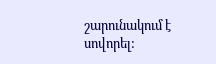շարունակում է սովորել: